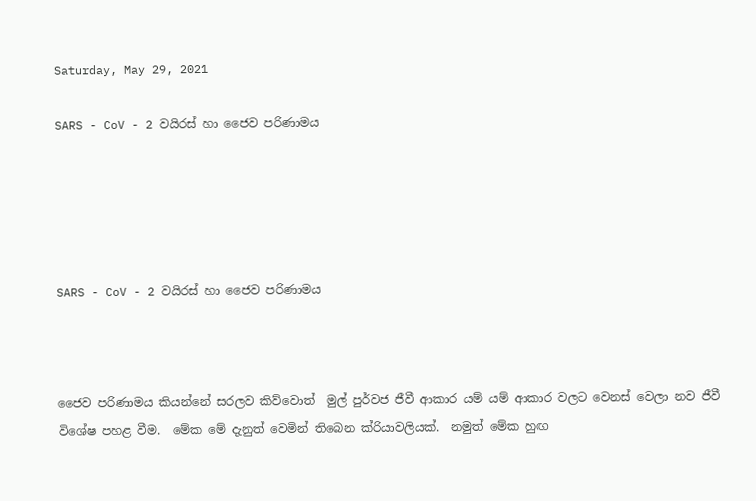Saturday, May 29, 2021

SARS - CoV - 2 වයිරස් හා ජෛව පරිණාමය





SARS - CoV - 2 වයිරස් හා ජෛව පරිණාමය



ජෛව පරිණාමය කියන්නේ සරලව කිව්වොත්  මුල් පුර්වජ ජීවී ආකාර යම් යම් ආකාර වලට වෙනස් වෙලා නව ජීවී විශේෂ පහළ වීම.  මේක මේ දැනුත් වෙමින් තිබෙන ක්රියාවලියක්.  නමුත් මේක හුඟ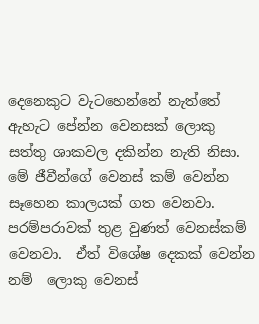දෙනෙකුට වැටහෙන්නේ නැත්තේ ඇහැට පේන්න වෙනසක් ලොකු සත්තු ශාකවල දකින්න නැති නිසා.  මේ ජීවීන්ගේ වෙනස් කම් වෙන්න සෑහෙන කාලයක් ගත වෙනවා.  පරම්පරාවක් තුළ වුණත් වෙනස්කම් වෙනවා.  ඒත් විශේෂ දෙකක් වෙන්න නම්  ලොකු වෙනස්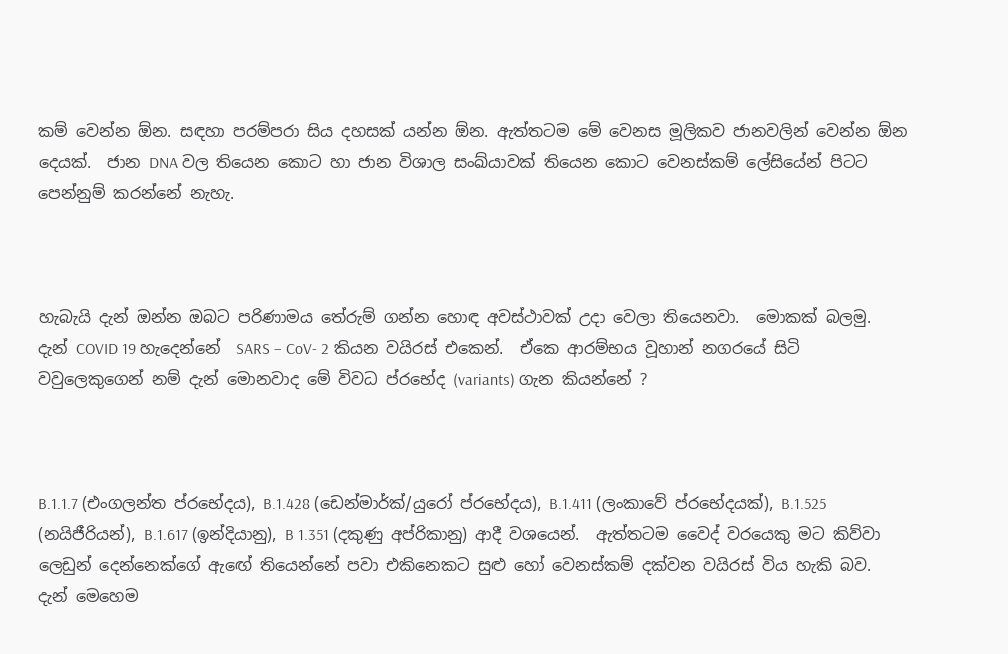කම් වෙන්න ඕන. සඳහා පරම්පරා සිය දහසක් යන්න ඕන. ඇත්තටම මේ වෙනස මූලිකව ජානවලින් වෙන්න ඕන දෙයක්.  ජාන DNA වල තියෙන කොට හා ජාන විශාල සංඛ්යාවක් තියෙන කොට වෙනස්කම් ලේසියේන් පිටට පෙන්නුම් කරන්නේ නැහැ.



හැබැයි දැන් ඔන්න ඔබට පරිණාමය තේරුම් ගන්න හොඳ අවස්ථාවක් උදා වෙලා තියෙනවා.  මොකක් බලමු.  දැන් COVID 19 හැදෙන්නේ  SARS – CoV- 2 කියන වයිරස් එකෙන්.  ඒකෙ ආරම්භය වූහාන් නගරයේ සිටි වවුලෙකුගෙන් නම් දැන් මොනවාද මේ විවධ ප්රභේද (variants) ගැන කියන්නේ ?



B.1.1.7 (එංගලන්ත ප්රභේදය), B.1.428 (ඩෙන්මාර්ක්/යුරෝ ප්රභේදය), B.1.411 (ලංකාවේ ප්රභේදයක්), B.1.525 (නයිජීරියන්), B.1.617 (ඉන්දියානු), B 1.351 (දකුණු අප්රිකානු) ආදී වශයෙන්.  ඇත්තටම වෛද් වරයෙකු මට කිව්වා ලෙඩුන් දෙන්නෙක්ගේ ඇඟේ තියෙන්නේ පවා එකිනෙකට සුළු හෝ වෙනස්කම් දක්වන වයිරස් විය හැකි බව.  දැන් මෙහෙම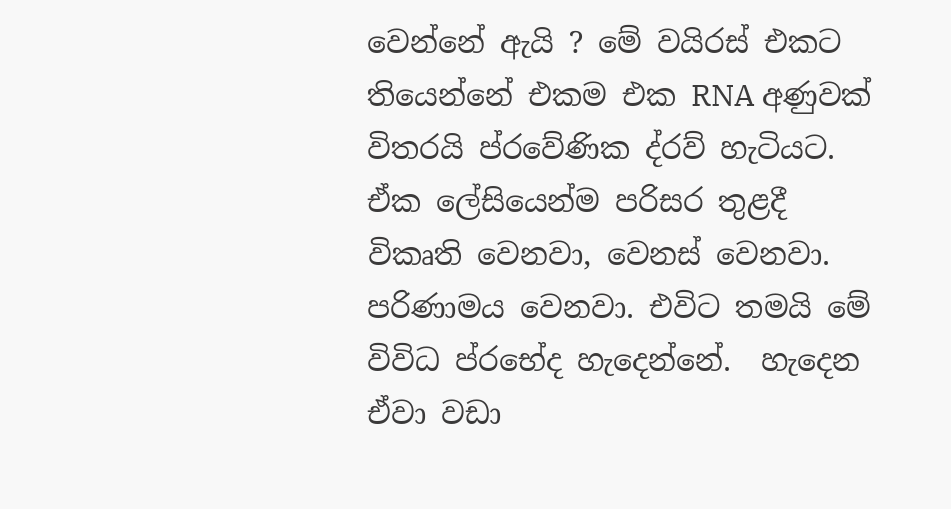වෙන්නේ ඇයි ? මේ වයිරස් එකට තියෙන්නේ එකම එක RNA අණුවක් විතරයි ප්රවේණික ද්රව් හැටියට. ඒක ලේසියෙන්ම පරිසර තුළදී විකෘති වෙනවා, වෙනස් වෙනවා. පරිණාමය වෙනවා. එවිට තමයි මේ විවිධ ප්රභේද හැදෙන්නේ.  හැදෙන ඒවා වඩා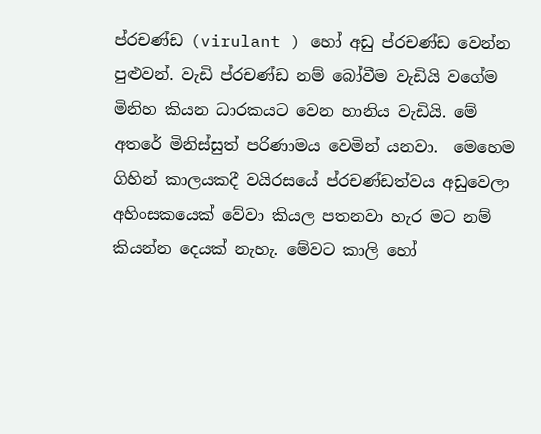ප්රචණ්ඩ (virulant ) හෝ අඩු ප්රචණ්ඩ වෙන්න පුළුවන්. වැඩි ප්රචණ්ඩ නම් බෝවීම වැඩියි වගේම මිනිහ කියන ධාරකයට වෙන හානිය වැඩියි. මේ අතරේ මිනිස්සුත් පරිණාමය වෙමින් යනවා.  මෙහෙම ගිහින් කාලයකදී වයිරසයේ ප්රචණ්ඩත්වය අඩුවෙලා අහිංසකයෙක් වේවා කියල පතනවා හැර මට නම් කියන්න දෙයක් නැහැ. මේවට කාලි හෝ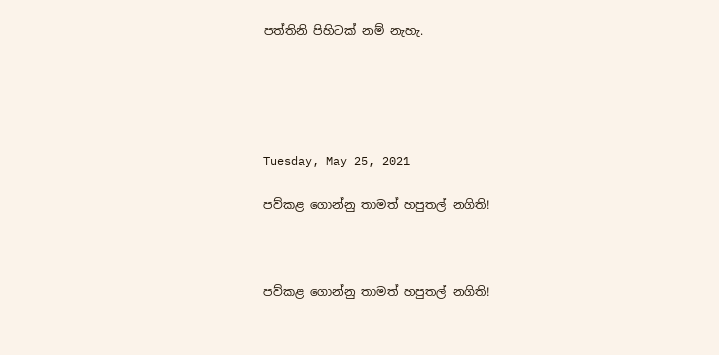පත්තිනි පිහිටක් නම් නැහැ.





Tuesday, May 25, 2021

පව්කළ ගොන්නු තාමත් හපුතල් නගිති!



පව්කළ ගොන්නු තාමත් හපුතල් නගිති!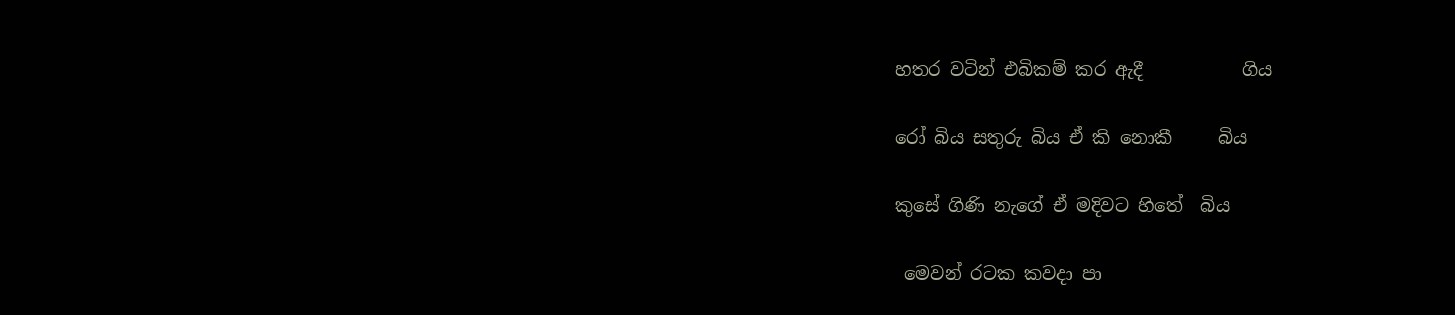හතර වටින් එබිකම් කර ඇදී           ගිය

රෝ බිය සතුරු බිය ඒ කි නොකී     බිය

කුසේ ගිණි නැගේ ඒ මදිවට හිතේ  බිය

 මෙවන් රටක කවදා පා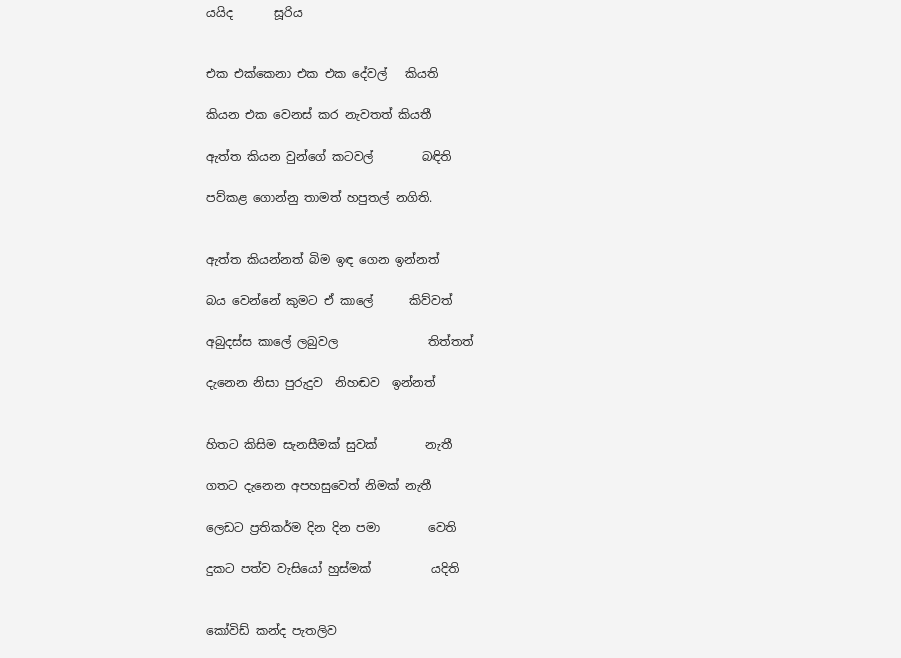යයිද       සූරිය


එක එක්කෙනා එක එක දේවල්   කියති

කියන එක වෙනස් කර නැවතත් කියතී

ඇත්ත කියන වුන්ගේ කටවල්        බඳිති

පව්කළ ගොන්නු තාමත් හපුතල් නගිති.


ඇත්ත කියන්නත් බිම ඉඳ ගෙන ඉන්නත්

බය වෙන්නේ කුමට ඒ කාලේ      කිව්වත්

අබුදස්ස කාලේ ලබුවල               තිත්තත්

දැනෙන නිසා පුරුදුව  නිහඬව  ඉන්නත්


හිතට කිසිම සැනසීමක් සුවක්        නැතී

ගතට දැනෙන අපහසුවෙත් නිමක් නැතී

ලෙඩට ප්‍රතිකර්ම දින දින පමා        වෙති

දුකට පත්ව වැසියෝ හුස්මක්          යදිති


කෝවිඩ් කන්ද පැතලිව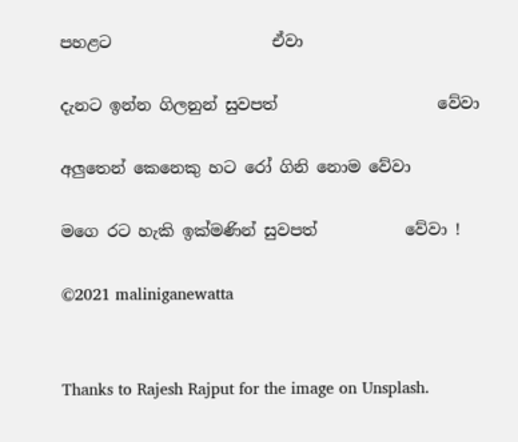පහළට                    ඒවා

දැනට ඉන්න ගිලනුන් සුවපත්                    වේවා

අලුතෙන් කෙනෙකු හට රෝ ගිනි නොම වේවා

මගෙ රට හැකි ඉක්මණින් සුවපත්           වේවා !

©2021 maliniganewatta


Thanks to Rajesh Rajput for the image on Unsplash.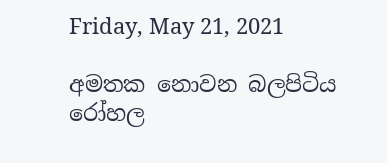Friday, May 21, 2021

අමතක නොවන බලපිටිය රෝහල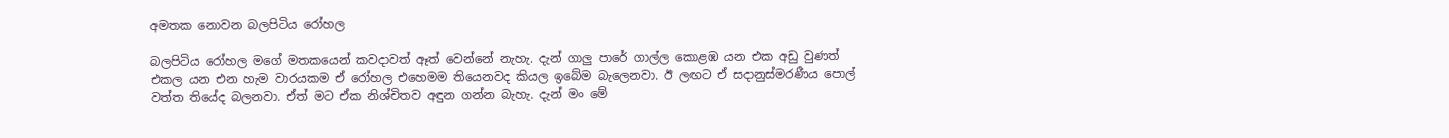අමතක නොවන බලපිටිය රෝහල

බලපිටිය රෝහල මගේ මතකයෙන් කවදාවත් ඈත් වෙන්නේ නැහැ. දැන් ගාලු පාරේ ගාල්ල කොළඹ යන එක අඩු වුණත් එකල යන එන හැම වාරයකම ඒ රෝහල එහෙමම තියෙනවද කියල ඉබේම බැලෙනවා. ඊ ලඟට ඒ සදානුස්මරණීය පොල් වත්ත තියේද බලනවා. ඒත් මට ඒක නිශ්චිතව අඳුන ගන්න බැහැ. දැන් මං මේ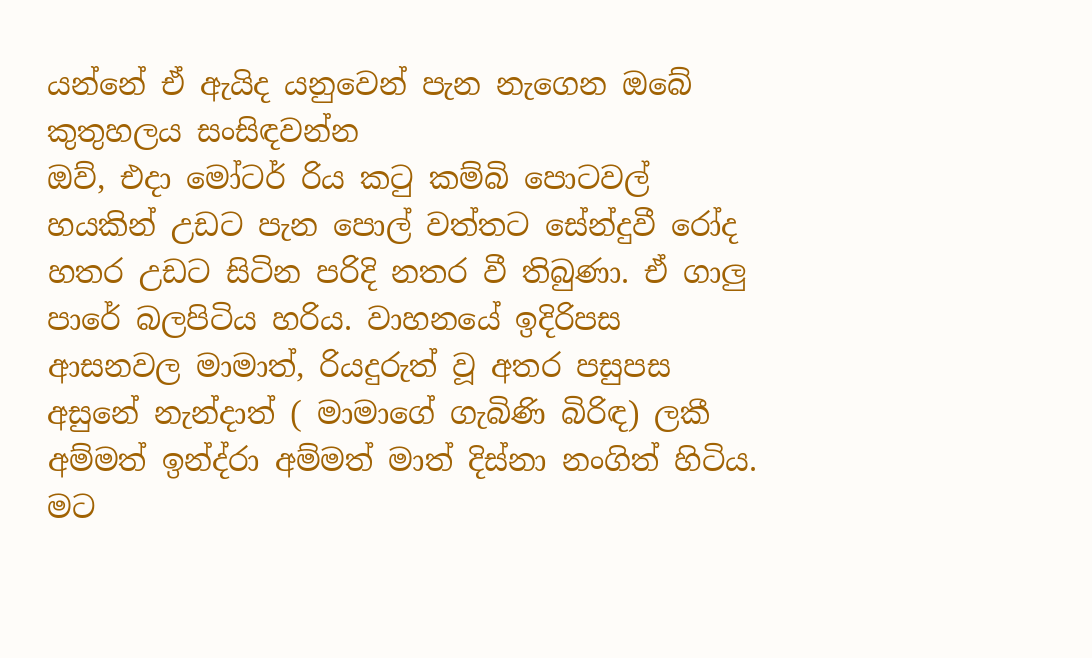යන්නේ ඒ ඇයිද යනුවෙන් පැන නැගෙන ඔබේ කුතුහලය සංසිඳවන්න
ඔව්, එදා මෝටර් රිය කටු කම්බි පොටවල් හයකින් උඩට පැන පොල් වත්තට සේන්දුවී රෝද හතර උඩට සිටින පරිදි නතර වී තිබුණා. ඒ ගාලු පාරේ බලපිටිය හරිය. වාහනයේ ඉදිරිපස ආසනවල මාමාත්, රියදුරුත් වූ අතර පසුපස අසුනේ නැන්දාත් ( මාමාගේ ගැබිණි බිරිඳ) ලකී අම්මත් ඉන්ද්රා අම්මත් මාත් දිස්නා නංගිත් හිටිය. මට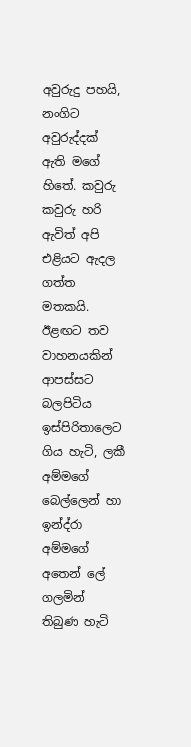අවුරුදු පහයි, නංගිට අවුරුද්දක් ඇති මගේ හිතේ. කවුරු කවුරු හරි ඇවිත් අපි එළියට ඇදල ගත්ත මතකයි. ඊළඟට තව වාහනයකින් ආපස්සට බලපිටිය ඉස්පිරිතාලෙට ගිය හැටි, ලකී අම්මගේ බෙල්ලෙන් හා ඉන්ද්රා අම්මගේ අතෙන් ලේ ගලමින් තිබුණ හැටි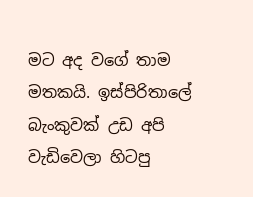මට අද වගේ තාම මතකයි. ඉස්පිරිතාලේ බැංකුවක් උඩ අපි වැඩිවෙලා හිටපු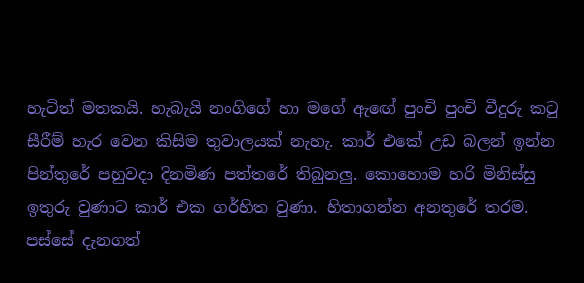හැටිත් මතකයි. හැබැයි නංගිගේ හා මගේ ඇඟේ පුංචි පුංචි වීදුරු කටු සීරීම් හැර වෙන කිසිම තුවාලයක් නැහැ. කාර් එකේ උඩ බලන් ඉන්න පින්තුරේ පහුවදා දිනමිණ පත්තරේ තිබුනලු. කොහොම හරි මිනිස්සු ඉතුරු වුණාට කාර් එක ගර්හිත වුණා. හිතාගන්න අනතුරේ තරම.
පස්සේ දැනගත්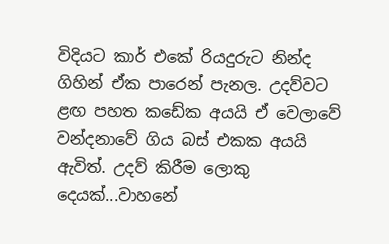විදියට කාර් එකේ රියදුරුට නින්ද ගිහින් ඒක පාරෙන් පැනල. උදව්වට ළඟ පහත කඩේක අයයි ඒ වෙලාවේ වන්දනාවේ ගිය බස් එකක අයයි ඇවිත්. උදව් කිරීම ලොකු දෙයක්...වාහනේ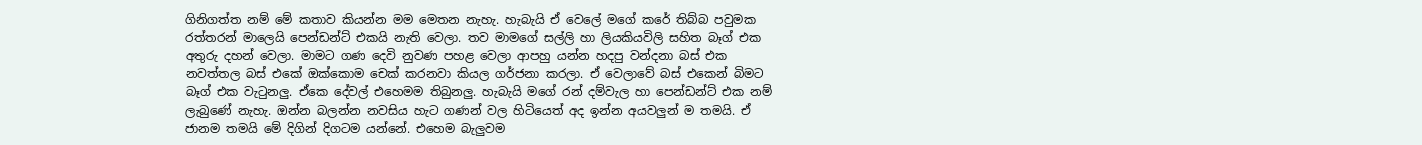ගිනිගත්ත නම් මේ කතාව කියන්න මම මෙතන නැහැ. හැබැයි ඒ වෙලේ මගේ කරේ තිබ්බ පවුමක රත්තරන් මාලෙයි පෙන්ඩන්ට් එකයි නැති වෙලා. තව මාමගේ සල්ලි හා ලියකියවිලි සහිත බෑග් එක අතුරු දහන් වෙලා. මාමට ගණ දෙවි නුවණ පහළ වෙලා ආපහු යන්න හදපු වන්දනා බස් එක නවත්තල බස් එකේ ඔක්කොම චෙක් කරනවා කියල ගර්ජනා කරලා. ඒ වෙලාවේ බස් එකෙන් බිමට බෑග් එක වැටුනලු. ඒකෙ දේවල් එහෙමම තිබුනලු. හැබැයි මගේ රන් දම්වැල හා පෙන්ඩන්ට් එක නම් ලැබුණේ නැහැ. ඔන්න බලන්න නවසිය හැට ගණන් වල හිටියෙත් අද ඉන්න අයවලුන් ම තමයි. ඒ ජානම තමයි මේ දිගින් දිගටම යන්නේ. එහෙම බැලුවම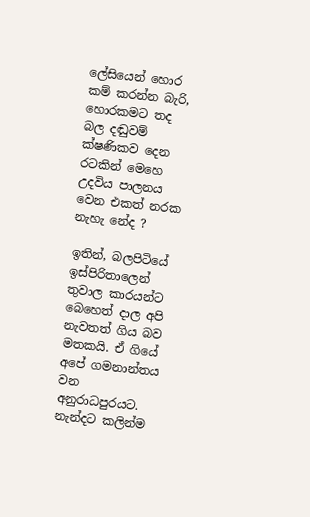ලේසියෙන් හොර කම් කරන්න බැරි, හොරකමට තද බල දඬුවම් ක්ෂණිකව දෙන රටකින් මෙහෙ උදවිය පාලනය වෙන එකත් නරක නැහැ නේද ?

ඉතින්, බලපිටියේ ඉස්පිරිතාලෙන් තුවාල කාරයන්ට බෙහෙත් දාල අපි නැවතත් ගිය බව මතකයි. ඒ ගියේ අපේ ගමනාන්තය වන අනුරාධපුරයට. නැන්දට කලින්ම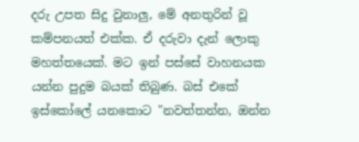දරු උපත සිදු වුනාලු, මේ අනතුරින් වූ කම්පනයත් එක්ක. ඒ දරුවා දැන් ලොකු මහත්තයෙක්. මට ඉන් පස්සේ වාහනයක යන්න පුදුම බයක් තිබුණ. බස් එකේ ඉස්කෝලේ යනකොට "නවත්තන්න, ඔන්න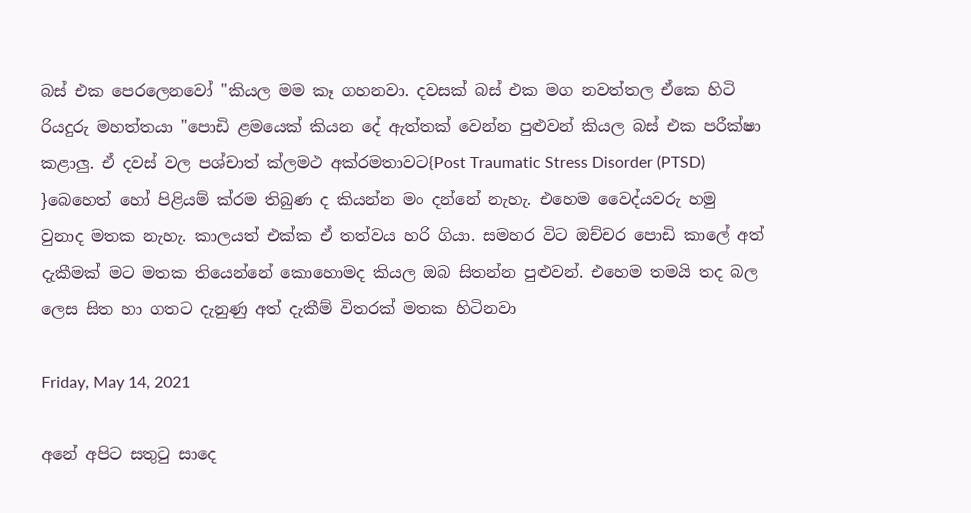බස් එක පෙරලෙනවෝ "කියල මම කෑ ගහනවා. දවසක් බස් එක මග නවත්තල ඒකෙ හිටි රියදුරු මහත්තයා "පොඩි ළමයෙක් කියන දේ ඇත්තක් වෙන්න පුළුවන් කියල බස් එක පරීක්ෂා කළාලු. ඒ දවස් වල පශ්චාත් ක්ලමථ අක්රමතාවට{Post Traumatic Stress Disorder (PTSD) }බෙහෙත් හෝ පිළියම් ක්රම තිබුණ ද කියන්න මං දන්නේ නැහැ. එහෙම වෛද්යවරු හමු වුනාද මතක නැහැ. කාලයත් එක්ක ඒ තත්වය හරි ගියා. සමහර විට ඔච්චර පොඩි කාලේ අත් දැකීමක් මට මතක තියෙන්නේ කොහොමද කියල ඔබ සිතන්න පුළුවන්. එහෙම තමයි තද බල ලෙස සිත හා ගතට දැනුණු අත් දැකීම් විතරක් මතක හිටිනවා

Friday, May 14, 2021

අනේ අපිට සතුටු සාදෙ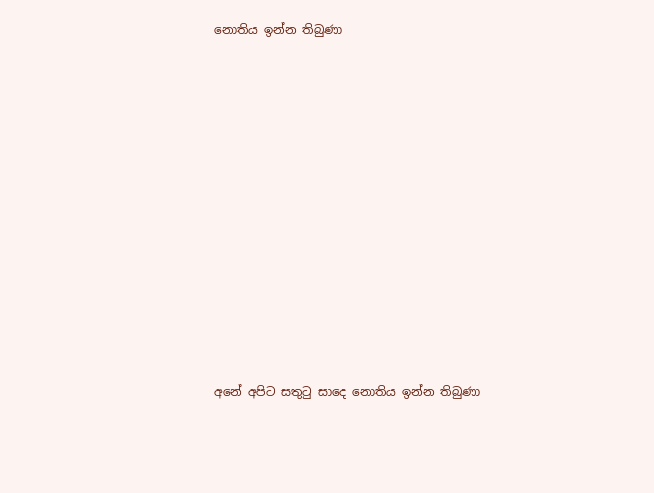නොතිය ඉන්න තිබුණා














අනේ අපිට සතුටු සාදෙ නොතිය ඉන්න තිබුණා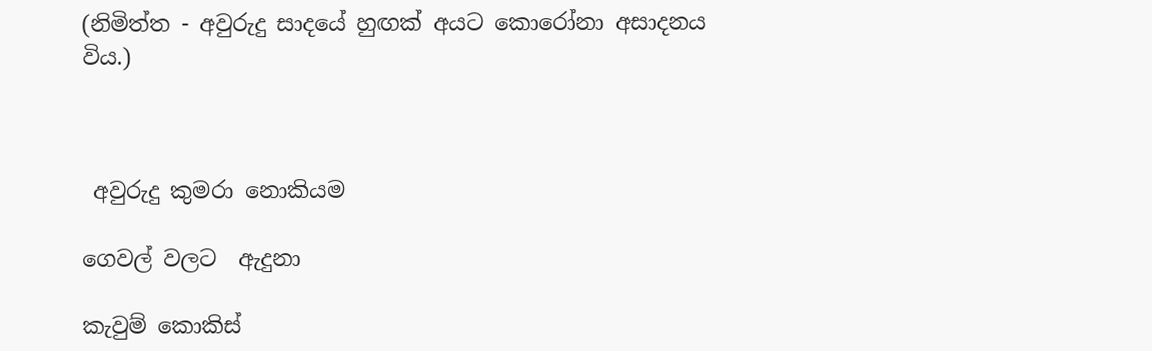(නිමිත්ත - අවුරුදු සාදයේ හුඟක් අයට කොරෝනා අසාදනය විය.)



 අවුරුදු කුමරා නොකියම

ගෙවල් වලට  ඇදුනා

කැවුම් කොකිස්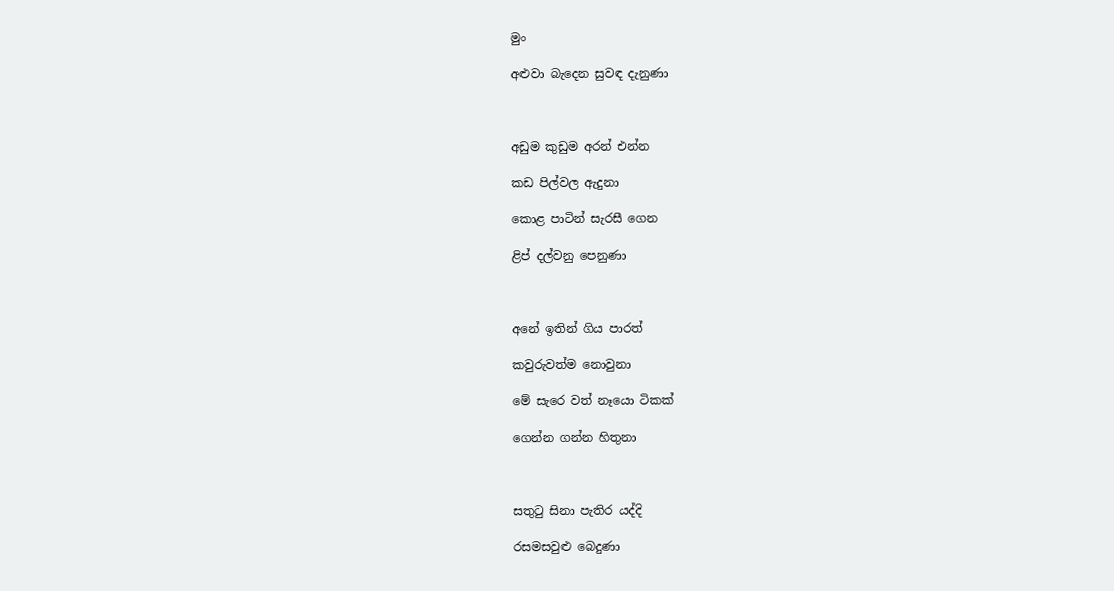මුං

අළුවා බැදෙන සුවඳ දැනුණා



අඩුම කුඩුම අරන් එන්න

කඩ පිල්වල ඇදුනා

කොළ පාටින් සැරසී ගෙන

ළිප් දල්වනු පෙනුණා



අනේ ඉතින් ගිය පාරත්

කවුරුවත්ම නොවුනා

මේ සැරෙ වත් නෑයො ටිකක්

ගෙන්න ගන්න හිතුනා



සතුටු සිනා පැතිර යද්දි

රසමසවුළු බෙදුණා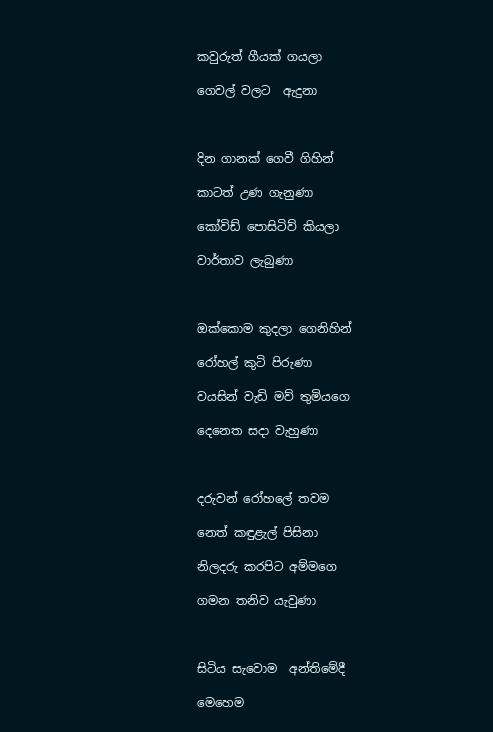කවුරුත් ගීයක් ගයලා

ගෙවල් වලට  ඇදුනා



දින ගානක් ගෙවී ගිහින්

කාටත් උණ ගැනුණා

කෝවිඩ් පොසිටිව් කියලා

වාර්තාව ලැබුණා



ඔක්කොම කුදලා ගෙනිහින්

රෝහල් කුටි පිරුණා

වයසින් වැඩි මව් තුමියගෙ

දෙනෙත සදා වැහුණා



දරුවන් රෝහලේ තවම

නෙත් කඳුළැල් පිසිනා

නිලදරු කරපිට අම්මගෙ

ගමන තනිව යැවුණා



සිටිය සැවොම  අන්තිමේදී

මෙහෙම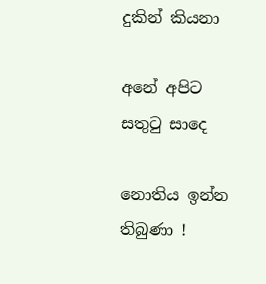දුකින් කියනා

අනේ අපිට සතුටු සාදෙ

නොතිය ඉන්න තිබුණා !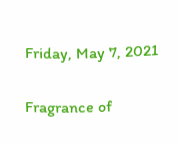Friday, May 7, 2021

Fragrance of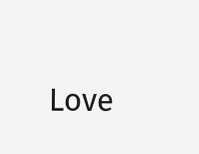Love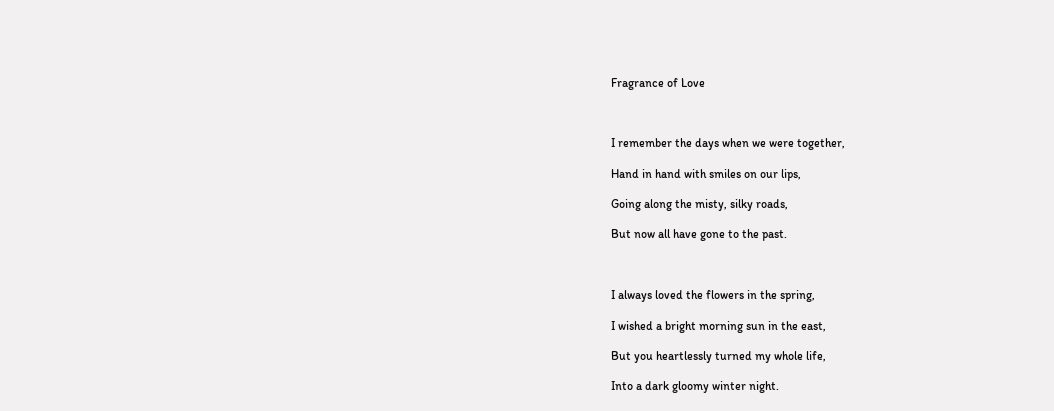Fragrance of Love



I remember the days when we were together,

Hand in hand with smiles on our lips,

Going along the misty, silky roads,

But now all have gone to the past.



I always loved the flowers in the spring,

I wished a bright morning sun in the east,

But you heartlessly turned my whole life,

Into a dark gloomy winter night.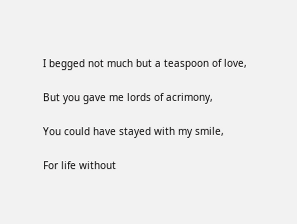I begged not much but a teaspoon of love,

But you gave me lords of acrimony,

You could have stayed with my smile,

For life without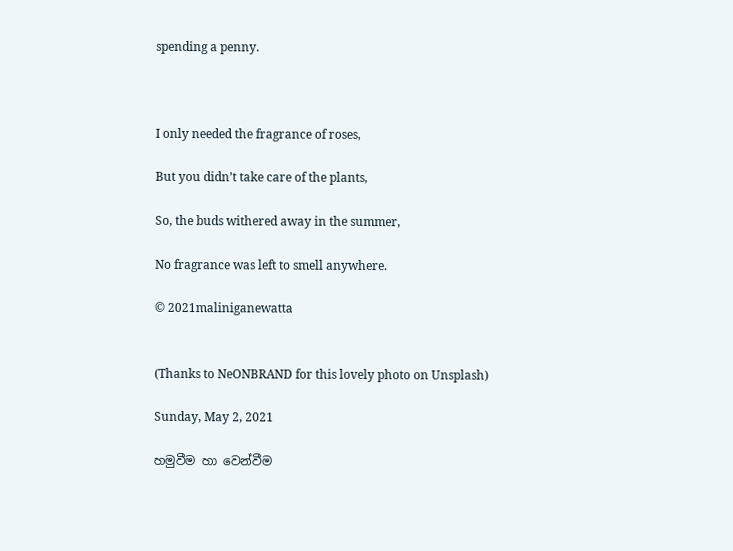spending a penny.



I only needed the fragrance of roses,

But you didn’t take care of the plants,

So, the buds withered away in the summer,

No fragrance was left to smell anywhere.

© 2021maliniganewatta


(Thanks to NeONBRAND for this lovely photo on Unsplash)

Sunday, May 2, 2021

හමුවීම හා වෙන්වීම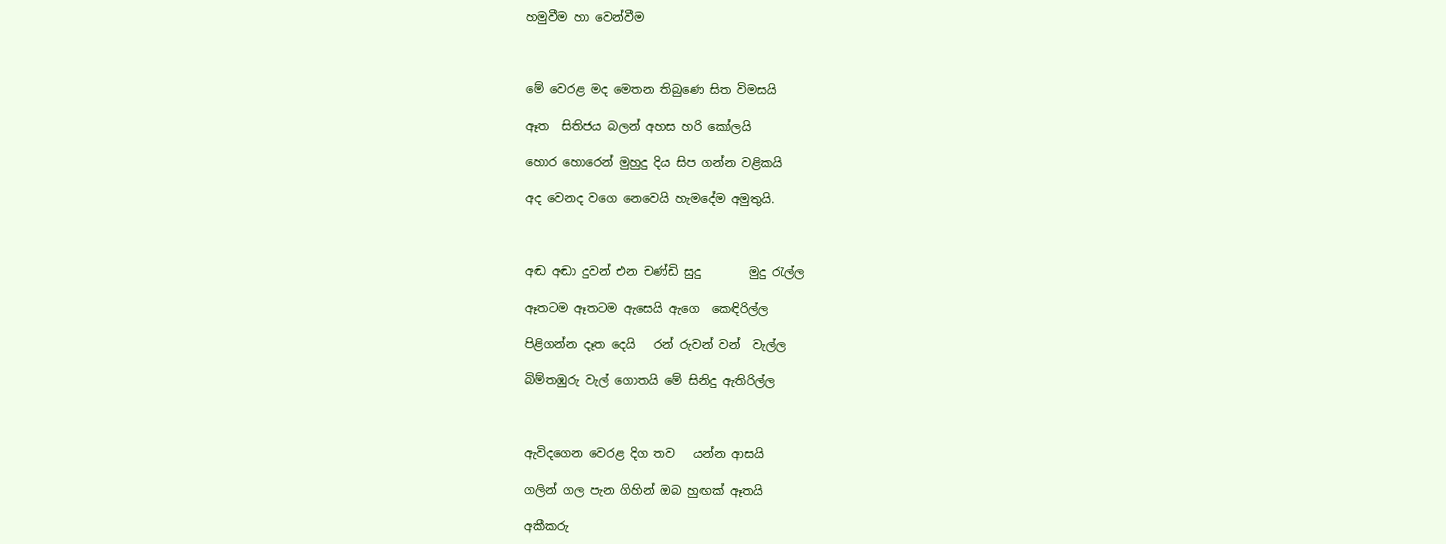හමුවීම හා වෙන්වීම



මේ වෙරළ මද මෙතන තිබුණෙ සිත විමසයි

ඈත  සිතිජය බලන් අහස හරි කෝලයි

හොර හොරෙන් මුහුදු දිය සිප ගන්න වළිකයි

අද වෙනද වගෙ නෙවෙයි හැමදේම අමුතුයි.



අඬ අඬා දුවන් එන චණ්ඩි සුදු        මුදු රැල්ල

ඈතටම ඈතටම ඇසෙයි ඇගෙ  කෙඳිරිල්ල

පිළිගන්න දෑත දෙයි   රන් රුවන් වන්  වැල්ල

බිම්තඹුරු වැල් ගොතයි මේ සිනිදු ඇතිරිල්ල



ඇවිදගෙන වෙරළ දිග තව   යන්න ආසයි

ගලින් ගල පැන ගිහින් ඔබ හුඟක් ඈතයි

අකීකරු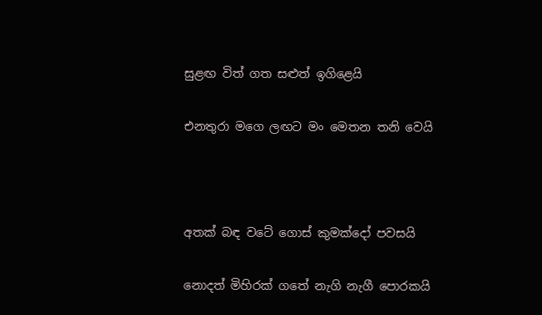සුළඟ විත් ගත සළුත් ඉගිළෙයි

එනතුරා මගෙ ලඟට මං මෙතන තනි වෙයි



අතක් බඳ වටේ ගොස් කුමක්දෝ පවසයි

නොදත් මිහිරක් ගතේ නැගි නැගී පොරකයි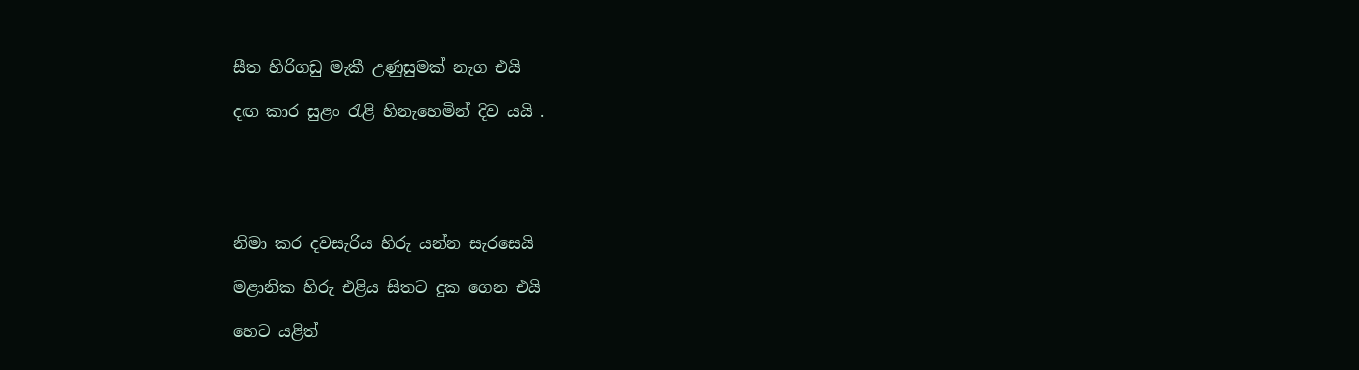සීත හිරිගඩු මැකී උණුසුමක් නැග එයි

දඟ කාර සුළං රැළි හිනැහෙමින් දිව යයි .





නිමා කර දවසැරිය හිරු යන්න සැරසෙයි

මළානික හිරු එළිය සිතට දුක ගෙන එයි

හෙට යළිත්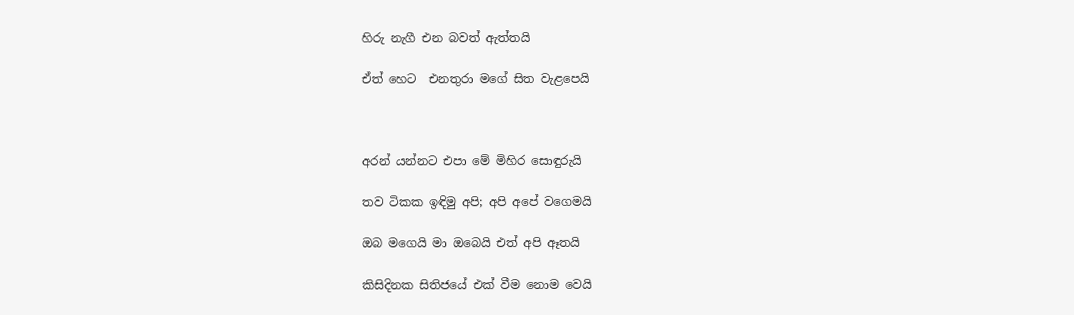හිරු නැගී එන බවත් ඇත්තයි

ඒත් හෙට  එනතුරා මගේ සිත වැළපෙයි



අරන් යන්නට එපා මේ මිහිර සොඳුරුයි

තව ටිකක ඉඳිමු අපි; අපි අපේ වගෙමයි

ඔබ මගෙයි මා ඔබෙයි එත් අපි ඈතයි

කිසිදිනක සිතිජයේ එක් වීම නොම වෙයි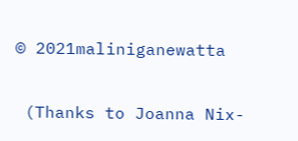© 2021maliniganewatta

 (Thanks to Joanna Nix-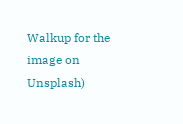Walkup for the image on Unsplash)